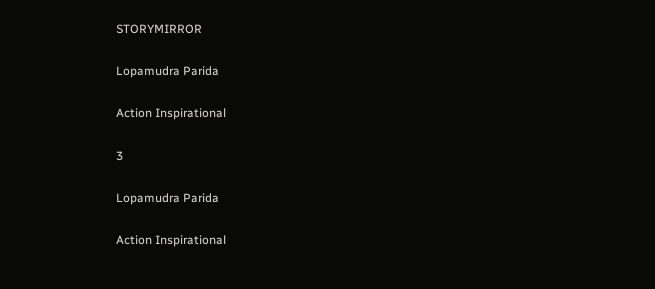STORYMIRROR

Lopamudra Parida

Action Inspirational

3

Lopamudra Parida

Action Inspirational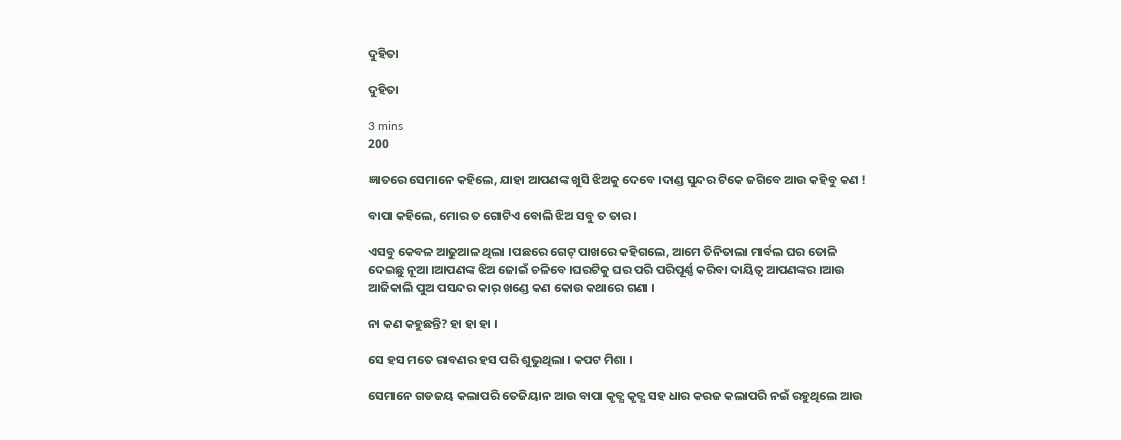ଦୁହିତା

ଦୁହିତା

3 mins
200

ଜ୍ଞାତରେ ସେମାନେ କହିଲେ, ଯାହା ଆପଣଙ୍କ ଖୁସି ଝିଅକୁ ଦେବେ ।ଦାଣ୍ଡ ସୁନ୍ଦର ଟିକେ ଜଗିବେ ଆଉ କହିବୁ କଣ !

ବାପା କହିଲେ, ମୋର ତ ଗୋଟିଏ ବୋଲି ଝିଅ ସବୁ ତ ତାର ।

ଏସବୁ କେବଳ ଆଢୁଆଳ ଥିଲା ।ପଛରେ ଗେଟ୍ ପାଖରେ କହିଗଲେ, ଆମେ ତିନିତାଲା ମାର୍ବଲ ଘର ତୋଳି ଦେଇଛୁ ନୂଆ ।ଆପଣଙ୍କ ଝିଅ ଜୋଇଁ ଚଳିବେ ।ଘରଟିକୁ ଘର ପରି ପରିପୂର୍ଣ୍ଣ କରିବା ଦାୟିତ୍ୱ ଆପଣଙ୍କର ।ଆଉ ଆଜିକାଲି ପୁଅ ପସନ୍ଦର କାର୍ ଖଣ୍ଡେ କଣ କୋଉ କଥାରେ ଗଣା ।

ନା କଣ କହୁଛନ୍ତି? ହା ହା ହା ।

ସେ ହସ ମତେ ରାବଣର ହସ ପରି ଶୁଭୁଥିଲା । କପଟ ମିଶା ।

ସେମାନେ ଗଡଜୟ କଲାପରି ତେଜିୟାନ ଆଉ ବାପା କୃତ୍ଯ କୃତ୍ଯ ସହ ଧାର କରଜ କଲାପରି ନଇଁ ରହୁଥିଲେ ଆଉ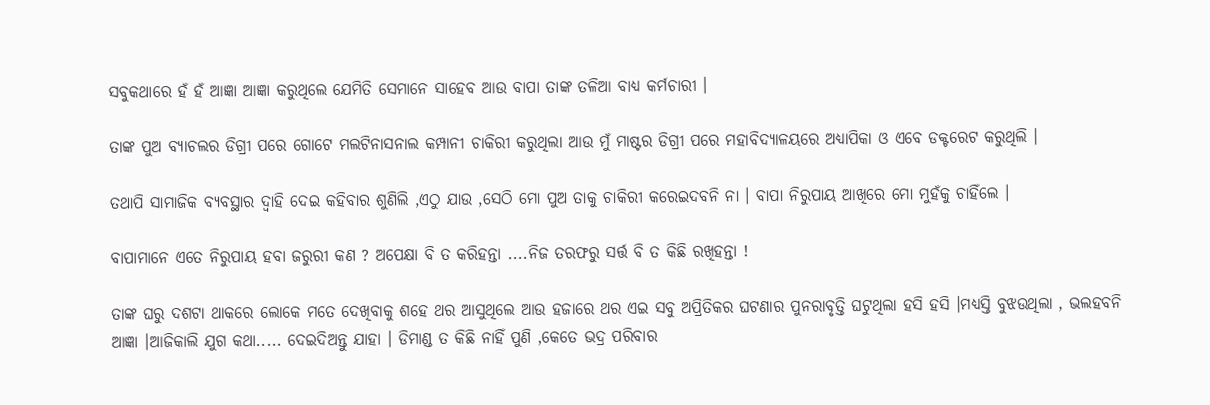ସବୁକଥାରେ ହଁ ହଁ ଆଜ୍ଞା ଆଜ୍ଞା କରୁଥିଲେ ଯେମିତି ସେମାନେ ସାହେବ ଆଉ ବାପା ତାଙ୍କ ତଳିଆ ବାଧ୍ୟ କର୍ମଚାରୀ ।

ତାଙ୍କ ପୁଅ ବ୍ଯାଚଲର ଡିଗ୍ରୀ ପରେ ଗୋଟେ ମଲଟିନାସନାଲ କମ୍ପାନୀ ଚାକିରୀ କରୁଥିଲା ଆଉ ମୁଁ ମାଷ୍ଟର ଡିଗ୍ରୀ ପରେ ମହାବିଦ୍ୟାଳୟରେ ଅଧ୍ଯାପିକା ଓ ଏବେ ଡକ୍ଟରେଟ କରୁଥିଲି ।

ତଥାପି ସାମାଜିକ ବ୍ଯବସ୍ଥାର ଦ୍ବାହି ଦେଇ କହିବାର ଶୁଣିଲି ,ଏଠୁ ଯାଉ ,ସେଠି ମୋ ପୁଅ ତାକୁ ଚାକିରୀ କରେଇଦବନି ନା । ବାପା ନିରୁପାୟ ଆଖିରେ ମୋ ମୁହଁକୁ ଚାହିଁଲେ ।

ବାପାମାନେ ଏତେ ନିରୁପାୟ ହବା ଜରୁରୀ କଣ ? ଅପେକ୍ଷା ବି ତ କରିହନ୍ତା ....ନିଜ ତରଫରୁ ସର୍ତ୍ତ ବି ତ କିଛି ରଖିହନ୍ତା !

ତାଙ୍କ ଘରୁ ଦଶଟା ଥାକରେ ଲୋକେ ମତେ ଦେଖିବାକୁ ଶହେ ଥର ଆସୁଥିଲେ ଆଉ ହଜାରେ ଥର ଏଇ ସବୁ ଅପ୍ରିତିକର ଘଟଣାର ପୁନରାବୃତ୍ତି ଘଟୁଥିଲା ହସି ହସି ।ମଧ୍ଯସ୍ତି ବୁଝଉଥିଲା , ଭଲହବନି ଆଜ୍ଞା ।ଆଜିକାଲି ଯୁଗ କଥା..... ଦେଇଦିଅନ୍ତୁ ଯାହା । ଡିମାଣ୍ଡ ତ କିଛି ନାହିଁ ପୁଣି ,କେତେ ଭଦ୍ର ପରିବାର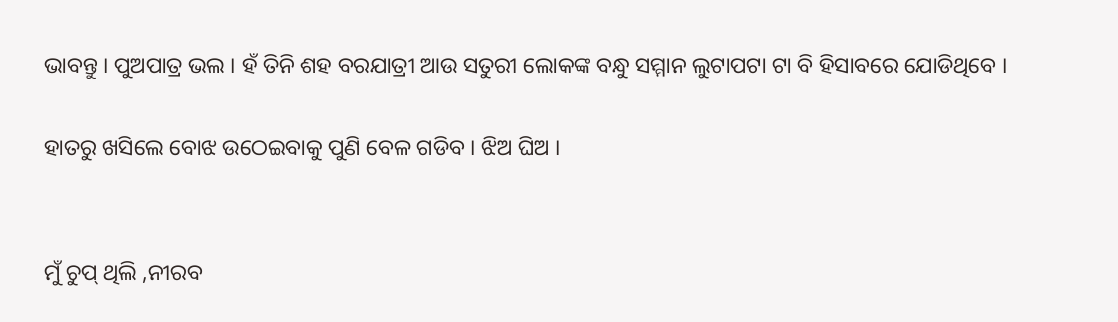ଭାବନ୍ତୁ । ପୁଅପାତ୍ର ଭଲ । ହଁ ତିନି ଶହ ବରଯାତ୍ରୀ ଆଉ ସତୁରୀ ଲୋକଙ୍କ ବନ୍ଧୁ ସମ୍ମାନ ଲୁଟାପଟା ଟା ବି ହିସାବରେ ଯୋଡିଥିବେ ।

ହାତରୁ ଖସିଲେ ବୋଝ ଉଠେଇବାକୁ ପୁଣି ବେଳ ଗଡିବ । ଝିଅ ଘିଅ ।


ମୁଁ ଚୁପ୍ ଥିଲି ,ନୀରବ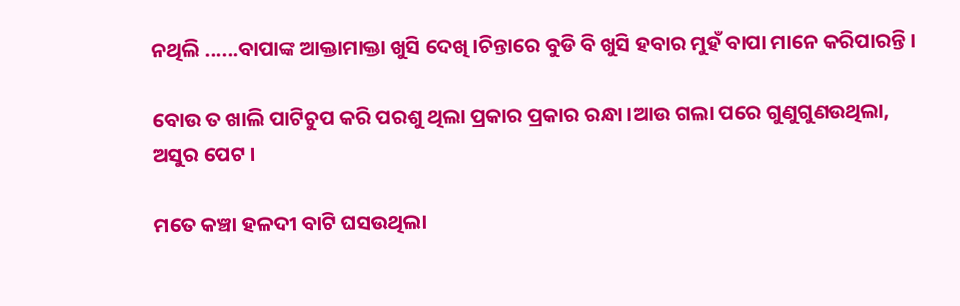ନଥିଲି ......ବାପାଙ୍କ ଆକ୍ତାମାକ୍ତା ଖୁସି ଦେଖି ।ଚିନ୍ତାରେ ବୁଡି ବି ଖୁସି ହବାର ମୁହଁ ବାପା ମାନେ କରିପାରନ୍ତି ।

ବୋଉ ତ ଖାଲି ପାଟିଚୁପ କରି ପରଶୁ ଥିଲା ପ୍ରକାର ପ୍ରକାର ରନ୍ଧା ।ଆଉ ଗଲା ପରେ ଗୁଣୁଗୁଣଉଥିଲା, ଅସୁର ପେଟ ।

ମତେ କଞ୍ଚା ହଳଦୀ ବାଟି ଘସଉଥିଲା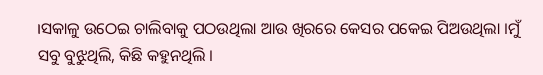।ସକାଳୁ ଉଠେଇ ଚାଲିବାକୁ ପଠଉଥିଲା ଆଉ ଖିରରେ କେସର ପକେଇ ପିଅଉଥିଲା ।ମୁଁ ସବୁ ବୁଝୁଥିଲି, କିଛି କହୁନଥିଲି ।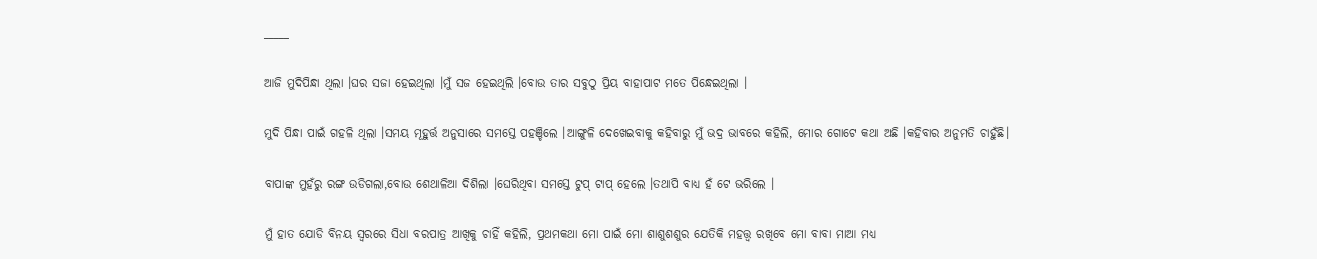_____

ଆଜି ମୁଦିପିନ୍ଧା ଥିଲା ।ଘର ସଜା ହେଇଥିଲା ।ମୁଁ ସଜ ହେଇଥିଲି ।ବୋଉ ତାର ସବୁଠୁ ପ୍ରିୟ ବାହାପାଟ ମତେ ପିନ୍ଧେଇଥିଲା ।

ମୁଦି ପିନ୍ଧା ପାଇଁ ଗହଳି ଥିଲା ।ସମୟ ମୂହୁର୍ତ୍ତ ଅନୁସାରେ ସମସ୍ତେ ପହଞ୍ଚିଲେ ।ଆଙ୍ଗୁଳି ଦେଖେଇବାକୁ କହିବାରୁ ମୁଁ ଭଦ୍ର ଭାବରେ କହିଲି, ମୋର ଗୋଟେ କଥା ଅଛି ।କହିବାର ଅନୁମତି ଚାହୁଁଛି।

ବାପାଙ୍କ ମୁହଁରୁ ରଙ୍ଗ ଉଡିଗଲା,ବୋଉ ଶେଥାଳିଆ ଦିଶିଲା ।ଘେରିଥିବା ସମସ୍ତେ ଟୁପ୍ ଟାପ୍ ହେଲେ ।ତଥାପି ବାଧ୍ଯ ହଁ ଟେ ଭରିଲେ ।

ମୁଁ ହାତ ଯୋଡି ବିନୟ ସ୍ବରରେ ସିଧା ବରପାତ୍ର ଆଖିକୁ ଚାହିଁ କହିଲି, ପ୍ରଥମକଥା ମୋ ପାଇଁ ମୋ ଶାଶୁଶଶୁର ଯେତିକି ମହତ୍ତ୍ଵ ରଖିବେ ମୋ ବାବା ମାଆ ମଧ୍ୟ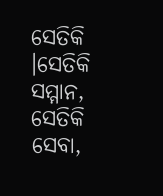ସେତିକି ।ସେତିକି ସମ୍ମାନ, ସେତିକି ସେବା,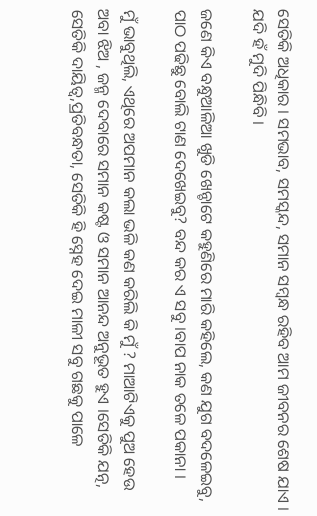ସେତିକି ଅଧିକାର । ସମଭାବ, ସମସ୍କନ୍ଦ, ସମାନ ସମ୍ବନ୍ଧ ରହିବ ଆମ ଜୀବନର ଶେଷ ଯାଏ । ଯଦି ହଁ ମୁଦି ପିନ୍ଧିବି ।

ଜଣେ କିଏ ବନ୍ଧୁଆଳିଆ ଖୁଡି ଖେନ୍ଚାଟେ କହୁଣିରେ ମାରି କହିଲେ, କଣ ଯୁଗ ବଦଳେଇବୁ, ପାଠ ପଢିଛୁ ବୋଲି ଟାଣ ଦେଖେଇବୁ? ବନ୍ଦ କର ଏ ସବୁ ।ବାପ ନାକ ତଳେ ପକାନା ।

ମୁଁ ଭାବୁଥିଲି, ଏଥିରେ ଅପମାନ କଲା ଭଳି କଣ କରିଲି କି ମୁଁ ? ମାଆଟିଏକୁ ପୁଅ ହେଉ ଅବା ଝିଅ , ଜନ୍ମ ଦେବାରେ ସମାନ କଷ୍ଟ ଓ ସମାନ ଆନନ୍ଦ ଅନୁଭୂତ ହୁଏ ।ସେତିକି ଯତ୍ନ, ସେତିକି ଦାୟିତ୍ୱ,ପ୍ରତିବନ୍ଧତା, ସେତିକି ହି ସ୍ନେହ ଦେଇ ମାଳୀ ସବୁ ଗଛକୁ ପାଳେ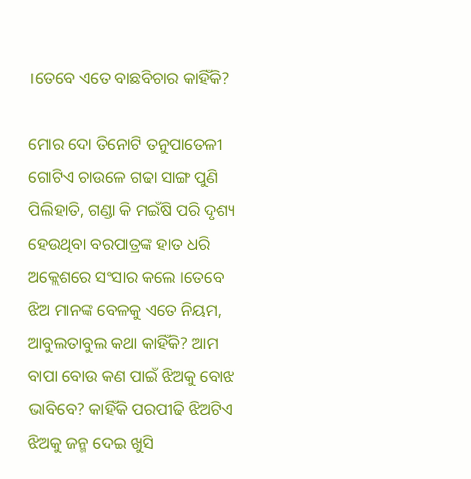।ତେବେ ଏତେ ବାଛବିଚାର କାହିଁକି?

ମୋର ଦୋ ତିନୋଟି ତନୁପାତେଳୀ ଗୋଟିଏ ଚାଉଳେ ଗଢା ସାଙ୍ଗ ପୁଣି ପିଲିହାତି, ଗଣ୍ଡା କି ମଇଁଷି ପରି ଦୃଶ୍ୟ ହେଉଥିବା ବରପାତ୍ରଙ୍କ ହାତ ଧରି ଅକ୍ଲେଶରେ ସଂସାର କଲେ ।ତେବେ ଝିଅ ମାନଙ୍କ ବେଳକୁ ଏତେ ନିୟମ, ଆବୁଲତାବୁଲ କଥା କାହିଁକି? ଆମ ବାପା ବୋଉ କଣ ପାଇଁ ଝିଅକୁ ବୋଝ ଭାବିବେ? କାହିଁକି ପରପୀଢି ଝିଅଟିଏ ଝିଅକୁ ଜନ୍ମ ଦେଇ ଖୁସି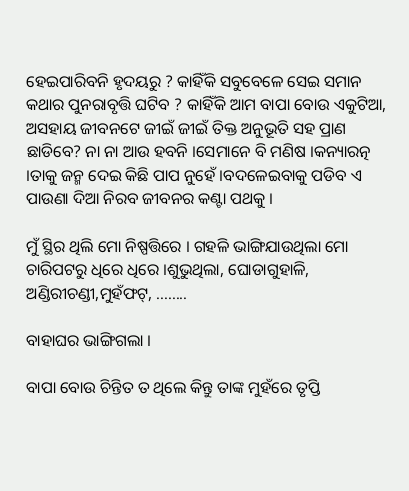ହେଇପାରିବନି ହୃଦୟରୁ ? କାହିଁକି ସବୁବେଳେ ସେଇ ସମାନ କଥାର ପୁନରାବୃତ୍ତି ଘଟିବ ? କାହିଁକି ଆମ ବାପା ବୋଉ ଏକୁଟିଆ, ଅସହାୟ ଜୀବନଟେ ଜୀଇଁ ଜୀଇଁ ତିକ୍ତ ଅନୁଭୂତି ସହ ପ୍ରାଣ ଛାଡିବେ? ନା ନା ଆଉ ହବନି ।ସେମାନେ ବି ମଣିଷ ।କନ୍ୟାରତ୍ନ ।ତାକୁ ଜନ୍ମ ଦେଇ କିଛି ପାପ ନୁହେଁ ।ବଦଳେଇବାକୁ ପଡିବ ଏ ପାଉଣା ଦିଆ ନିରବ ଜୀବନର କଣ୍ଟା ପଥକୁ ।

ମୁଁ ସ୍ଥିର ଥିଲି ମୋ ନିଷ୍ପତ୍ତିରେ । ଗହଳି ଭାଙ୍ଗିଯାଉଥିଲା ମୋ ଚାରିପଟରୁ ଧିରେ ଧିରେ ।ଶୁଭୁଥିଲା, ଘୋଡାଗୁହାଳି, ଅଣ୍ଡିରୀଚଣ୍ଡୀ,ମୁହଁଫଟ୍, ........

ବାହାଘର ଭାଙ୍ଗିଗଲା ।

ବାପା ବୋଉ ଚିନ୍ତିତ ତ ଥିଲେ କିନ୍ତୁ ତାଙ୍କ ମୁହଁରେ ତୃପ୍ତି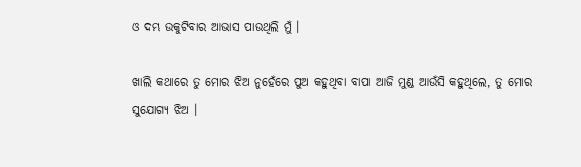ଓ ଦମ୍ଭ ଉକୁଟିବାର ଆଭାସ ପାଉଥିଲି ମୁଁ ।

ଖାଲି କଥାରେ ତୁ ମୋର ଝିଅ ନୁହେଁରେ ପୁଅ କହୁଥିବା ବାପା ଆଜି ମୁଣ୍ଡ ଆଉଁସି କହୁଥିଲେ, ତୁ ମୋର ସୁଯୋଗ୍ଯ ଝିଅ ।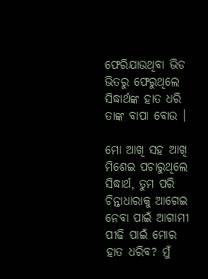ଫେରିଯାଉଥିବା ଭିଡ ଭିତରୁ ଫେରୁଥିଲେ ସିଦ୍ଧାର୍ଥଙ୍କ ହାତ ଧରି ତାଙ୍କ ବାପା ବୋଉ ।

ମୋ ଆଖି ସହ ଆଖି ମିଶେଇ ପଚାରୁଥିଲେ ସିଦ୍ଧାର୍ଥ, ତୁମ ପରି ଚିନ୍ତାଧାରାକୁ ଆଗେଇ ନେବା ପାଇଁ ଆଗାମୀ ପୀଢି ପାଇଁ ମୋର ହାତ ଧରିବ? ମୁଁ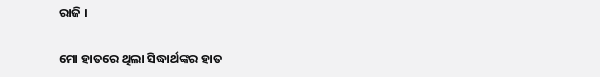ରାଜି ।

ମୋ ହାତରେ ଥିଲା ସିଦ୍ଧାର୍ଥଙ୍କର ହାତ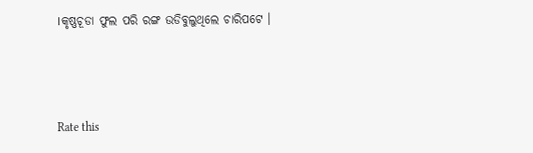।କୃଷ୍ଣଚୂଡା ଫୁଲ ପରି ରଙ୍ଗ ଉଡିବୁଲୁଥିଲେ ଚାରିପଟେ ।



Rate this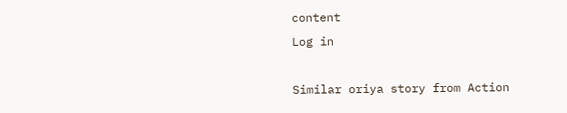content
Log in

Similar oriya story from Action